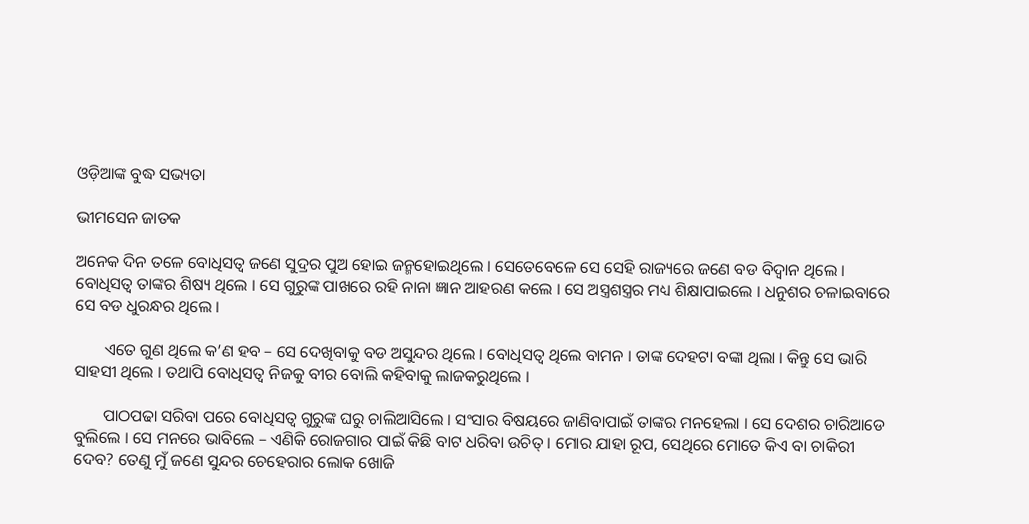ଓଡ଼ିଆଙ୍କ ବୁଦ୍ଧ ସଭ୍ୟତା

ଭୀମସେନ ଜାତକ

ଅନେକ ଦିନ ତଳେ ବୋଧିସତ୍ୱ ଜଣେ ସୁଦ୍ରର ପୁଅ ହୋଇ ଜନ୍ମହୋଇଥିଲେ । ସେତେବେଳେ ସେ ସେହି ରାଜ୍ୟରେ ଜଣେ ବଡ ବିଦ୍ବାନ ଥିଲେ । ବୋଧିସତ୍ୱ ତାଙ୍କର ଶିଷ୍ୟ ଥିଲେ । ସେ ଗୁରୁଙ୍କ ପାଖରେ ରହି ନାନା ଜ୍ଞାନ ଆହରଣ କଲେ । ସେ ଅସ୍ତ୍ରଶସ୍ତ୍ରର ମଧ୍ୟ ଶିକ୍ଷାପାଇଲେ । ଧନୁଶର ଚଳାଇବାରେ ସେ ବଡ ଧୁରନ୍ଧର ଥିଲେ ।

       ଏତେ ଗୁଣ ଥିଲେ କ’ଣ ହବ – ସେ ଦେଖିବାକୁ ବଡ ଅସୁନ୍ଦର ଥିଲେ । ବୋଧିସତ୍ୱ ଥିଲେ ବାମନ । ତାଙ୍କ ଦେହଟା ବଙ୍କା ଥିଲା । କିନ୍ତୁ ସେ ଭାରି ସାହସୀ ଥିଲେ । ତଥାପି ବୋଧିସତ୍ୱ ନିଜକୁ ବୀର ବୋଲି କହିବାକୁ ଲାଜକରୁଥିଲେ ।

       ପାଠପଢା ସରିବା ପରେ ବୋଧିସତ୍ୱ ଗୁରୁଙ୍କ ଘରୁ ଚାଲିଆସିଲେ । ସଂସାର ବିଷୟରେ ଜାଣିବାପାଇଁ ତାଙ୍କର ମନହେଲା । ସେ ଦେଶର ଚାରିଆଡେ ବୁଲିଲେ । ସେ ମନରେ ଭାବିଲେ – ଏଣିକି ରୋଜଗାର ପାଇଁ କିଛି ବାଟ ଧରିବା ଉଚିତ୍ । ମୋର ଯାହା ରୂପ, ସେଥିରେ ମୋତେ କିଏ ବା ଚାକିରୀ ଦେବ? ତେଣୁ ମୁଁ ଜଣେ ସୁନ୍ଦର ଚେହେରାର ଲୋକ ଖୋଜି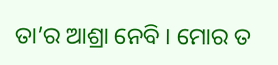ତା’ର ଆଶ୍ରା ନେବି । ମୋର ତ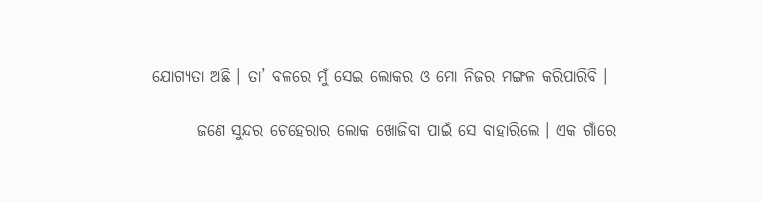ଯୋଗ୍ୟତା ଅଛି । ତା’ ବଳରେ ମୁଁ ସେଇ ଲୋକର ଓ ମୋ ନିଜର ମଙ୍ଗଳ କରିପାରିବି ।

       ଜଣେ ସୁନ୍ଦର ଚେହେରାର ଲୋକ ଖୋଜିବା ପାଇଁ ସେ ବାହାରିଲେ । ଏକ ଗାଁରେ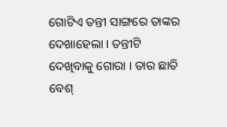ଗୋଟିଏ ତନ୍ତୀ ସାଙ୍ଗରେ ତାଙ୍କର ଦେଖାହେଲା । ତନ୍ତୀଟି ଦେଖିବାକୁ ଗୋରା । ତାର ଛାତି ବେଶ୍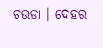ଚଉଡା । ଦେହର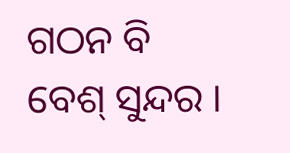ଗଠନ ବି ବେଶ୍ ସୁନ୍ଦର ।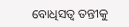ବୋଧିସତ୍ୱ ତନ୍ତୀକୁ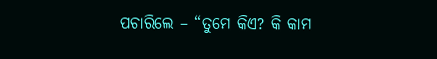ପଚାରିଲେ – “ତୁମେ କିଏ? କି କାମ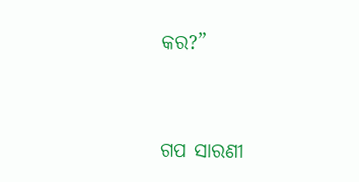କର?”


ଗପ ସାରଣୀ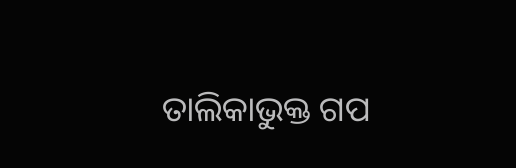ତାଲିକାଭୁକ୍ତ ଗପ